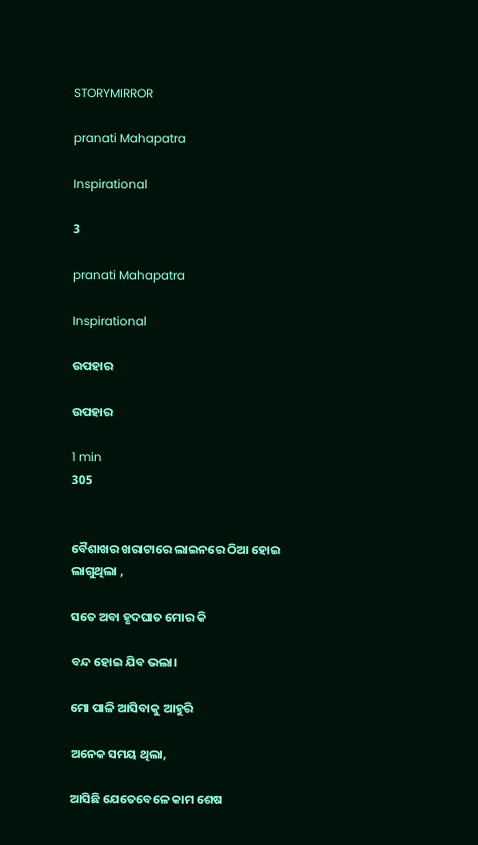STORYMIRROR

pranati Mahapatra

Inspirational

3

pranati Mahapatra

Inspirational

ଉପହାର

ଉପହାର

1 min
305


ବୈଶାଖର ଖରାଟାରେ ଲାଇନରେ ଠିଆ ହୋଇ ଲାଗୁଥିଲା ,

ସତେ ଅବା ହୃଦଘାତ ମୋର କି

ବନ୍ଦ ହୋଇ ଯିବ ଭଲା।

ମୋ ପାଳି ଆସିବାକୁ ଆହୁରି

ଅନେକ ସମୟ ଥିଲା,

ଆସିଛି ଯେତେବେଳେ କାମ ଶେଷ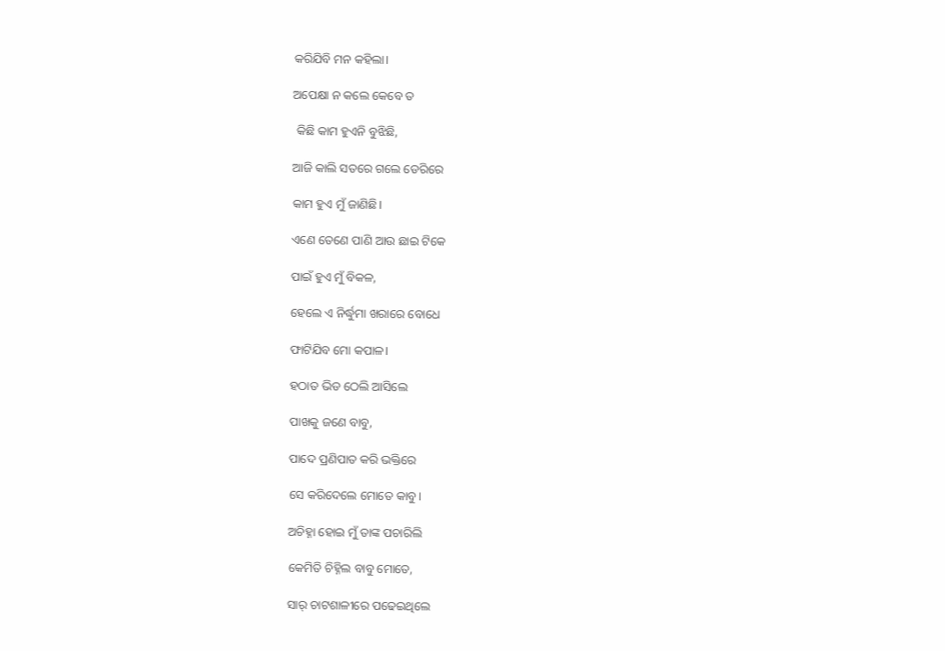କରିଯିବି ମନ କହିଲା।

ଅପେକ୍ଷା ନ କଲେ କେବେ ତ

 କିଛି କାମ ହୁଏନି ବୁଝିଛି,

ଆଜି କାଲି ସତରେ ଗଲେ ଡେରିରେ

କାମ ହୁଏ ମୁଁ ଜାଣିଛି।

ଏଣେ ତେଣେ ପାଣି ଆଉ ଛାଇ ଟିକେ

ପାଇଁ ହୁଏ ମୁଁ ବିକଳ,

ହେଲେ ଏ ନିର୍ଦ୍ଧୁମା ଖରାରେ ବୋଧେ

ଫାଟିଯିବ ମୋ କପାଳ।

ହଠାତ ଭିଡ ଠେଲି ଆସିଲେ

ପାଖକୁ ଜଣେ ବାବୁ,

ପାଦେ ପ୍ରଣିପାତ କରି ଭକ୍ତିରେ

ସେ କରିଦେଲେ ମୋତେ କାବୁ।

ଅଚିହ୍ନା ହୋଇ ମୁଁ ତାଙ୍କ ପଚାରିଲି

କେମିତି ଚିହ୍ନିଲ ବାବୁ ମୋତେ,

ସାର୍ ଚାଟଶାଳୀରେ ପଢେଇଥିଲେ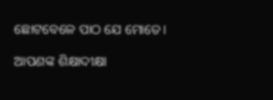ଛୋଟବେଳେ ପାଠ ଯେ ମୋତେ।

ଆପଣଙ୍କ ଶିକ୍ଷାଦୀକ୍ଷା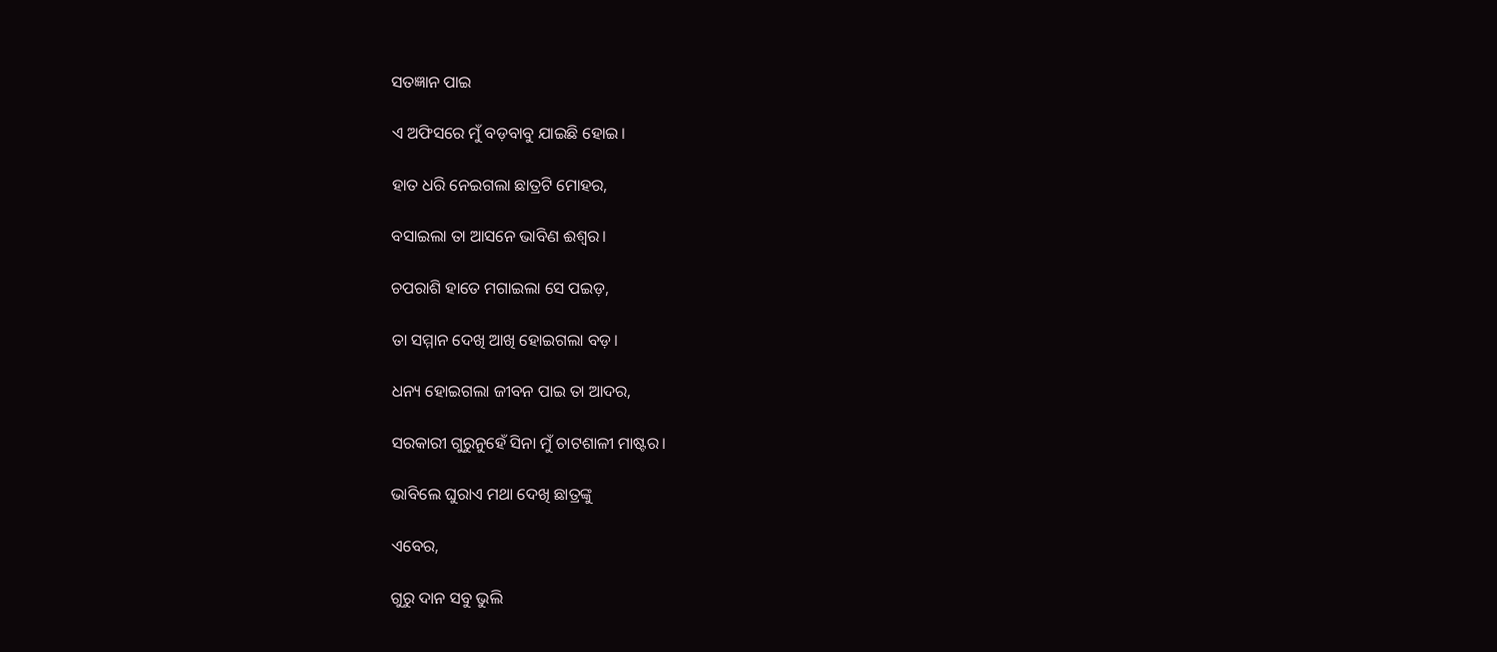ସତଜ୍ଞାନ ପାଇ

ଏ ଅଫିସରେ ମୁଁ ବଡ଼ବାବୁ ଯାଇଛି ହୋଇ।

ହାତ ଧରି ନେଇଗଲା ଛାତ୍ରଟି ମୋହର,

ବସାଇଲା ତା ଆସନେ ଭାବିଣ ଈଶ୍ୱର।

ଚପରାଶି ହାତେ ମଗାଇଲା ସେ ପଇଡ଼,

ତା ସମ୍ମାନ ଦେଖି ଆଖି ହୋଇଗଲା ବଡ଼।

ଧନ୍ୟ ହୋଇଗଲା ଜୀବନ ପାଇ ତା ଆଦର,

ସରକାରୀ ଗୁରୁନୁହେଁ ସିନା ମୁଁ ଚାଟଶାଳୀ ମାଷ୍ଟର।

ଭାବିଲେ ଘୁରାଏ ମଥା ଦେଖି ଛାତ୍ରଙ୍କୁ

ଏବେର,

ଗୁରୁ ଦାନ ସବୁ ଭୁଲି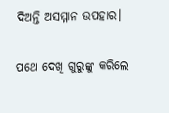ଦିଅନ୍ତି ଅସମ୍ମାନ ଉପହାର।

ପଥେ ଦେଖି ଗୁରୁଙ୍କୁ କରିଲେ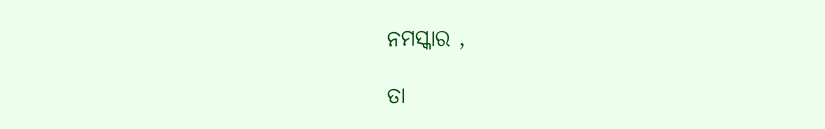ନମସ୍କାର ,

ତା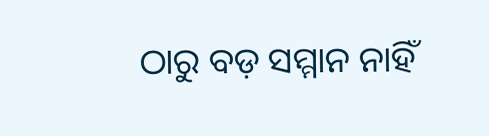ଠାରୁ ବଡ଼ ସମ୍ମାନ ନାହିଁ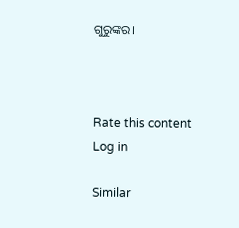ଗୁରୁଙ୍କର।



Rate this content
Log in

Similar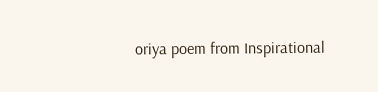oriya poem from Inspirational